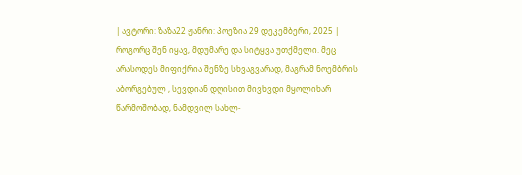| ავტორი: ზაზა22 ჟანრი: პოეზია 29 დეკემბერი, 2025 |
როგორც შენ იყავ, მდუმარე და სიტყვა უთქმელი. მეც არასოდეს მიფიქრია შენზე სხვაგვარად, მაგრამ ნოემბრის აბორგებულ , სევდიან დღისით მივხვდი მყოლიხარ წარმოშობად, ნამდვილ სახლ-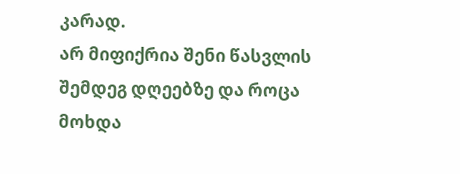კარად.
არ მიფიქრია შენი წასვლის შემდეგ დღეებზე და როცა მოხდა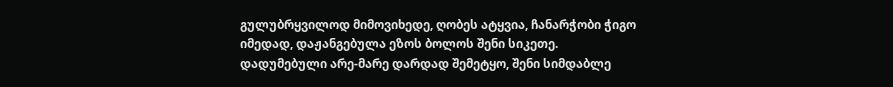გულუბრყვილოდ მიმოვიხედე, ღობეს ატყვია, ჩანარჭობი ჭიგო იმედად, დაჟანგებულა ეზოს ბოლოს შენი სიკეთე.
დადუმებული არე-მარე დარდად შემეტყო, შენი სიმდაბლე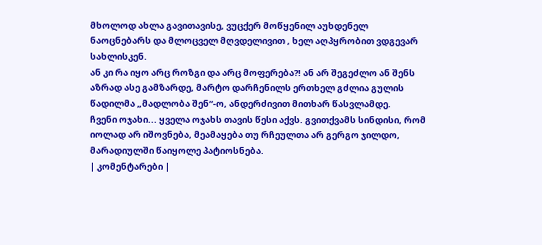მხოლოდ ახლა გავითავისე, ვუცქერ მოწყენილ აუხდენელ ნაოცნებარს და მლოცველ მღვდელივით , ხელ აღპყრობით ვდგევარ სახლისკენ.
ან კი რა იყო არც როზგი და არც მოფერება?! ან არ შეგეძლო ან შენს აზრად ასე გამზარდე, მარტო დარჩენილს ერთხელ გძლია გულის წადილმა „მადლობა შენ“-ო, ანდერძივით მითხარ წასვლამდე.
ჩვენი ოჯახი... ყველა ოჯახს თავის წესი აქვს. გვითქვამს სინდისი, რომ იოლად არ იშოვნება, მეამაყება თუ რჩეულთა არ გერგო ჯილდო, მარადიულში წაიყოლე პატიოსნება.
| კომენტარები |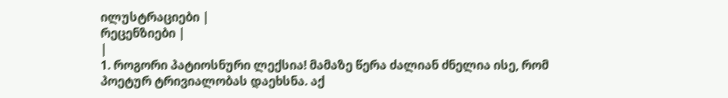ილუსტრაციები |
რეცენზიები |
|
1. როგორი პატიოსნური ლექსია! მამაზე წერა ძალიან ძნელია ისე, რომ პოეტურ ტრივიალობას დაეხსნა. აქ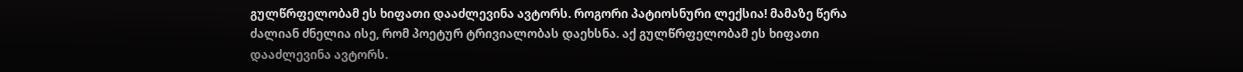გულწრფელობამ ეს ხიფათი დააძლევინა ავტორს. როგორი პატიოსნური ლექსია! მამაზე წერა ძალიან ძნელია ისე, რომ პოეტურ ტრივიალობას დაეხსნა. აქ გულწრფელობამ ეს ხიფათი დააძლევინა ავტორს.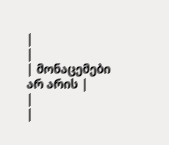|
|
| მონაცემები არ არის |
|
|